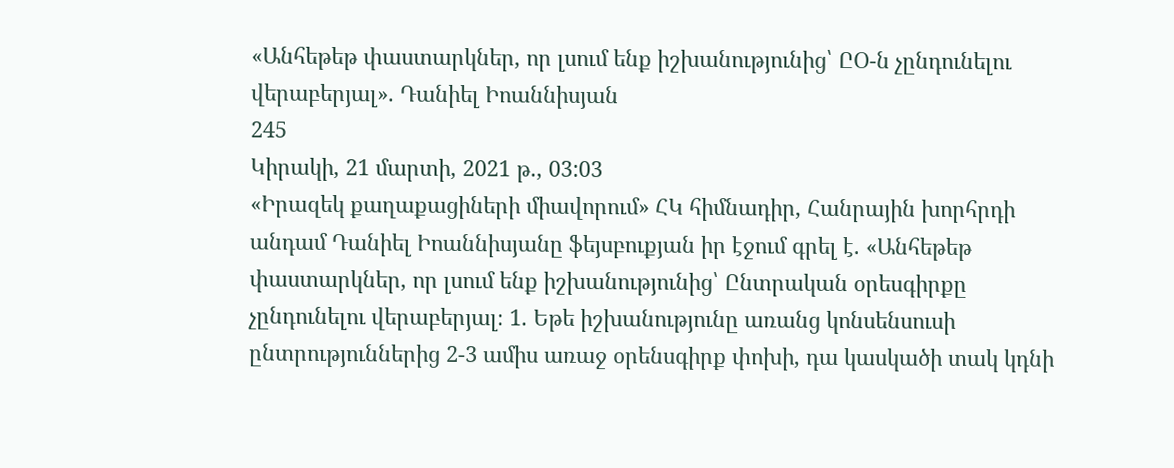«Անհեթեթ փաստարկներ, որ լսում ենք իշխանությունից՝ ԸՕ-ն չընդունելու վերաբերյալ». Դանիել Իոաննիսյան
245
Կիրակի, 21 մարտի, 2021 թ., 03:03
«Իրազեկ քաղաքացիների միավորում» ՀԿ հիմնադիր, Հանրային խորհրդի անդամ Դանիել Իոաննիսյանը ֆեյսբուքյան իր էջում գրել է. «Անհեթեթ փաստարկներ, որ լսում ենք իշխանությունից՝ Ընտրական օրեսգիրքը չընդունելու վերաբերյալ։ 1. Եթե իշխանությունը առանց կոնսենսուսի ընտրություններից 2-3 ամիս առաջ օրենսգիրք փոխի, դա կասկածի տակ կդնի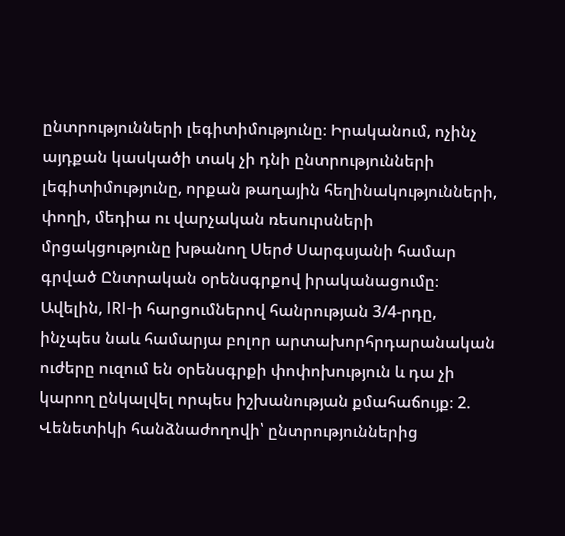ընտրությունների լեգիտիմությունը։ Իրականում, ոչինչ այդքան կասկածի տակ չի դնի ընտրությունների լեգիտիմությունը, որքան թաղային հեղինակությունների, փողի, մեդիա ու վարչական ռեսուրսների մրցակցությունը խթանող Սերժ Սարգսյանի համար գրված Ընտրական օրենսգրքով իրականացումը։ Ավելին, IRI-ի հարցումներով հանրության 3/4-րդը, ինչպես նաև համարյա բոլոր արտախորհրդարանական ուժերը ուզում են օրենսգրքի փոփոխություն և դա չի կարող ընկալվել որպես իշխանության քմահաճույք։ 2. Վենետիկի հանձնաժողովի՝ ընտրություններից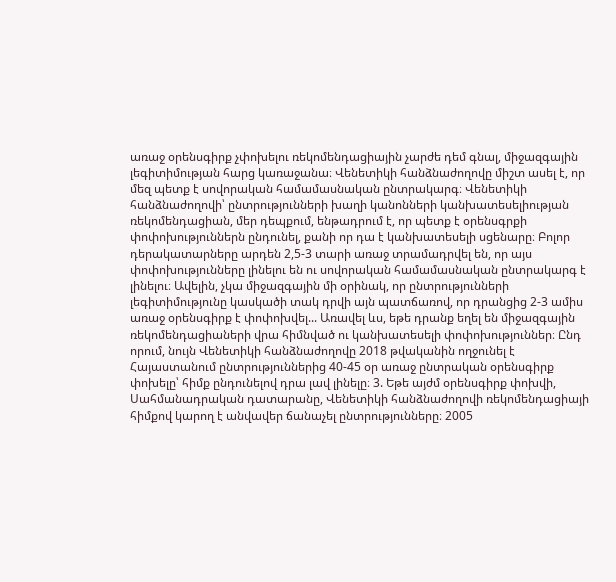առաջ օրենսգիրք չփոխելու ռեկոմենդացիային չարժե դեմ գնալ, միջազգային լեգիտիմության հարց կառաջանա։ Վենետիկի հանձնաժողովը միշտ ասել է, որ մեզ պետք է սովորական համամասնական ընտրակարգ։ Վենետիկի հանձնաժողովի՝ ընտրությունների խաղի կանոնների կանխատեսելիության ռեկոմենդացիան, մեր դեպքում, ենթադրում է, որ պետք է օրենսգրքի փոփոխություններն ընդունել, քանի որ դա է կանխատեսելի սցենարը։ Բոլոր դերակատարները արդեն 2,5-3 տարի առաջ տրամադրվել են, որ այս փոփոխությունները լինելու են ու սովորական համամասնական ընտրակարգ է լինելու։ Ավելին, չկա միջազգային մի օրինակ, որ ընտրությունների լեգիտիմությունը կասկածի տակ դրվի այն պատճառով, որ դրանցից 2-3 ամիս առաջ օրենսգիրք է փոփոխվել... Առավել ևս, եթե դրանք եղել են միջազգային ռեկոմենդացիաների վրա հիմնված ու կանխատեսելի փոփոխություններ։ Ընդ որում, նույն Վենետիկի հանձնաժողովը 2018 թվականին ողջունել է Հայաստանում ընտրություններից 40-45 օր առաջ ընտրական օրենսգիրք փոխելը՝ հիմք ընդունելով դրա լավ լինելը։ 3. Եթե այժմ օրենսգիրք փոխվի, Սահմանադրական դատարանը, Վենետիկի հանձնաժողովի ռեկոմենդացիայի հիմքով կարող է անվավեր ճանաչել ընտրությունները։ 2005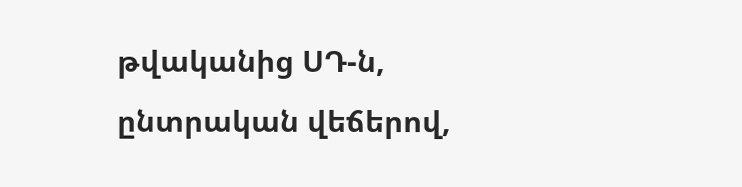թվականից ՍԴ-ն, ընտրական վեճերով,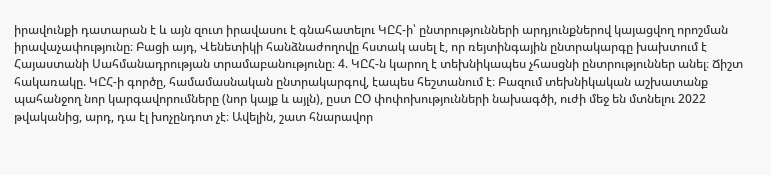իրավունքի դատարան է և այն զուտ իրավասու է գնահատելու ԿԸՀ-ի՝ ընտրությունների արդյունքներով կայացվող որոշման իրավաչափությունը։ Բացի այդ, Վենետիկի հանձնաժողովը հստակ ասել է, որ ռեյտինգային ընտրակարգը խախտում է Հայաստանի Սահմանադրության տրամաբանությունը։ 4. ԿԸՀ-ն կարող է տեխնիկապես չհասցնի ընտրություններ անել։ Ճիշտ հակառակը. ԿԸՀ-ի գործը, համամասնական ընտրակարգով, էապես հեշտանում է։ Բազում տեխնիկական աշխատանք պահանջող նոր կարգավորումները (նոր կայք և այլն), ըստ ԸՕ փոփոխությունների նախագծի, ուժի մեջ են մտնելու 2022 թվականից, արդ, դա էլ խոչընդոտ չէ։ Ավելին, շատ հնարավոր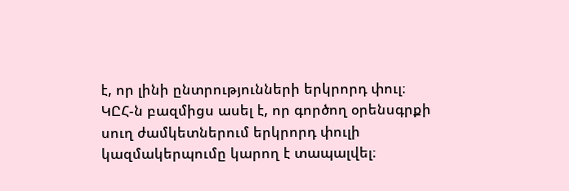է, որ լինի ընտրությունների երկրորդ փուլ։ ԿԸՀ-ն բազմիցս ասել է, որ գործող օրենսգրքի սուղ ժամկետներում երկրորդ փուլի կազմակերպումը կարող է տապալվել։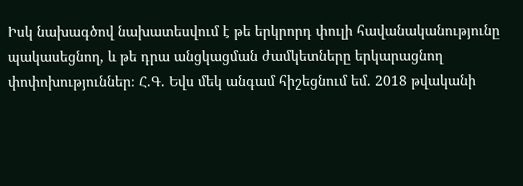Իսկ նախագծով նախատեսվում է թե երկրորդ փուլի հավանականությունը պակասեցնող, և թե դրա անցկացման ժամկետները երկարացնող փոփոխություններ։ Հ.Գ. Եվս մեկ անգամ հիշեցնում եմ. 2018 թվականի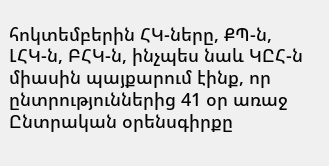հոկտեմբերին ՀԿ-ները, ՔՊ-ն, ԼՀԿ-ն, ԲՀԿ-ն, ինչպես նաև ԿԸՀ-ն միասին պայքարում էինք, որ ընտրություններից 41 օր առաջ Ընտրական օրենսգիրքը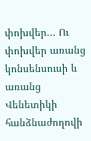փոխվեր... Ու փոխվեր առանց կոնսենսուսի և առանց Վենետիկի հանձնաժողովի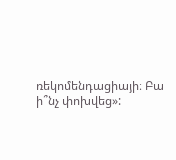ռեկոմենդացիայի։ Բա ի՞նչ փոխվեց»: